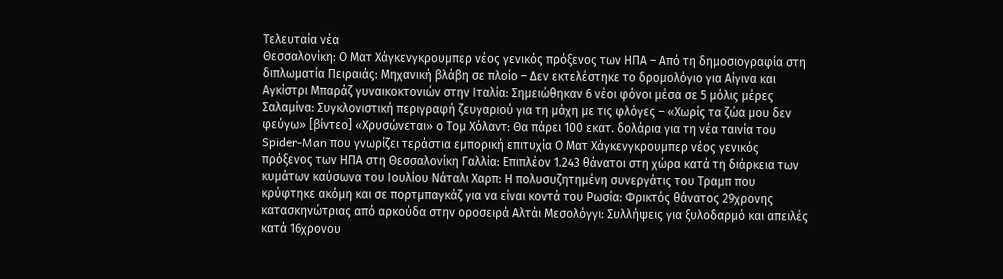Τελευταία νέα
Θεσσαλονίκη: Ο Ματ Χάγκενγκρουμπερ νέος γενικός πρόξενος των ΗΠΑ – Από τη δημοσιογραφία στη διπλωματία Πειραιάς: Μηχανική βλάβη σε πλοίο – Δεν εκτελέστηκε το δρομολόγιο για Αίγινα και Αγκίστρι Μπαράζ γυναικοκτονιών στην Ιταλία: Σημειώθηκαν 6 νέοι φόνοι μέσα σε 5 μόλις μέρες Σαλαμίνα: Συγκλονιστική περιγραφή ζευγαριού για τη μάχη με τις φλόγες – «Χωρίς τα ζώα μου δεν φεύγω» [βίντεο] «Χρυσώνεται» ο Τομ Χόλαντ: Θα πάρει 100 εκατ. δολάρια για τη νέα ταινία του Spider-Man που γνωρίζει τεράστια εμπορική επιτυχία Ο Ματ Χάγκενγκρουμπερ νέος γενικός πρόξενος των ΗΠΑ στη Θεσσαλονίκη Γαλλία: Επιπλέον 1.243 θάνατοι στη χώρα κατά τη διάρκεια των κυμάτων καύσωνα του Ιουλίου Νάταλι Χαρπ: Η πολυσυζητημένη συνεργάτις του Τραμπ που κρύφτηκε ακόμη και σε πορτμπαγκάζ για να είναι κοντά του Ρωσία: Φρικτός θάνατος 29χρονης κατασκηνώτριας από αρκούδα στην οροσειρά Αλτάι Μεσολόγγι: Συλλήψεις για ξυλοδαρμό και απειλές κατά 16χρονου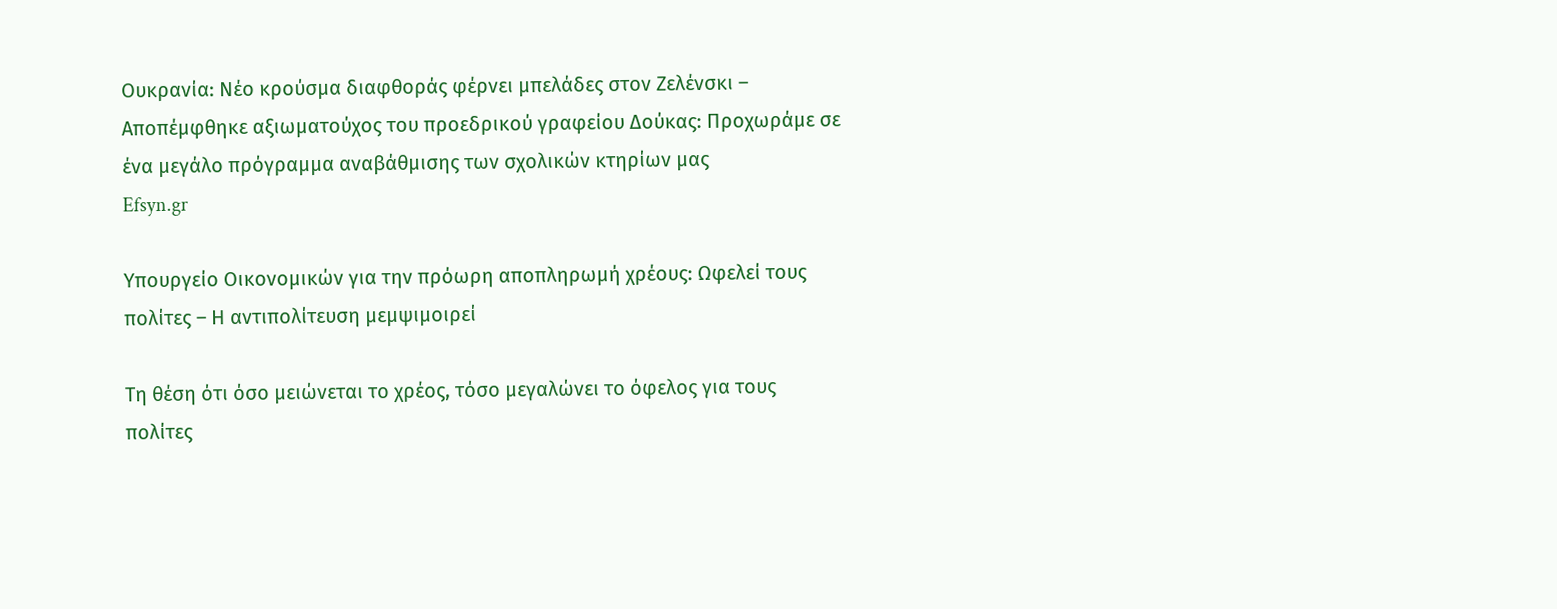Ουκρανία: Νέο κρούσμα διαφθοράς φέρνει μπελάδες στον Ζελένσκι – Αποπέμφθηκε αξιωματούχος του προεδρικού γραφείου Δούκας: Προχωράμε σε ένα μεγάλο πρόγραμμα αναβάθμισης των σχολικών κτηρίων μας
Efsyn.gr

Υπουργείο Οικονομικών για την πρόωρη αποπληρωμή χρέους: Ωφελεί τους πολίτες – Η αντιπολίτευση μεμψιμοιρεί

Τη θέση ότι όσο μειώνεται το χρέος, τόσο μεγαλώνει το όφελος για τους πολίτες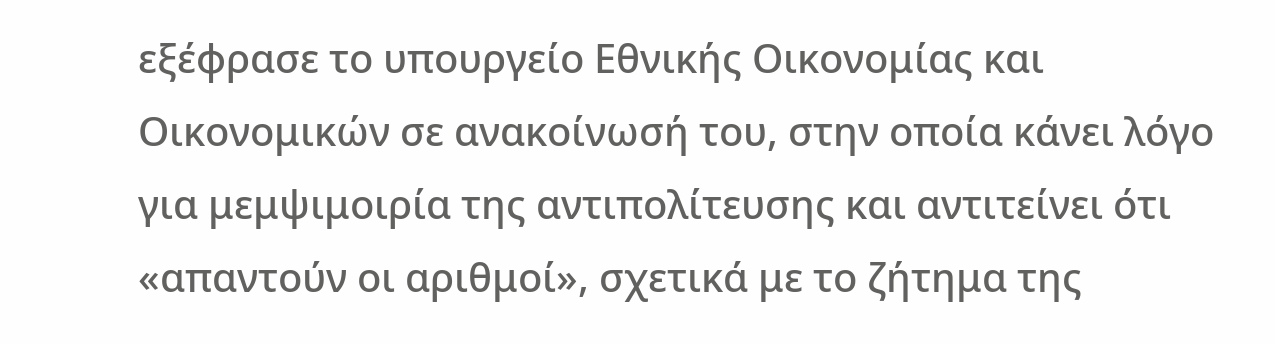εξέφρασε το υπουργείο Εθνικής Οικονομίας και Οικονομικών σε ανακοίνωσή του, στην οποία κάνει λόγο για μεμψιμοιρία της αντιπολίτευσης και αντιτείνει ότι «απαντούν οι αριθμοί», σχετικά με το ζήτημα της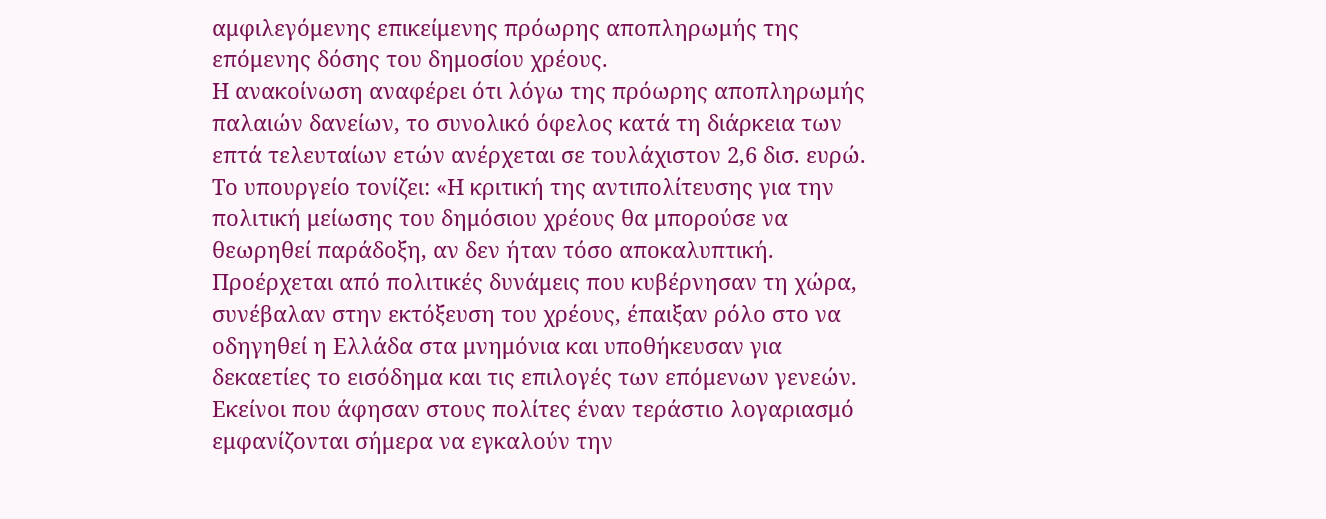αμφιλεγόμενης επικείμενης πρόωρης αποπληρωμής της επόμενης δόσης του δημοσίου χρέους.
Η ανακοίνωση αναφέρει ότι λόγω της πρόωρης αποπληρωμής παλαιών δανείων, το συνολικό όφελος κατά τη διάρκεια των επτά τελευταίων ετών ανέρχεται σε τουλάχιστον 2,6 δισ. ευρώ.
Το υπουργείο τονίζει: «Η κριτική της αντιπολίτευσης για την πολιτική μείωσης του δημόσιου χρέους θα μπορούσε να θεωρηθεί παράδοξη, αν δεν ήταν τόσο αποκαλυπτική. Προέρχεται από πολιτικές δυνάμεις που κυβέρνησαν τη χώρα, συνέβαλαν στην εκτόξευση του χρέους, έπαιξαν ρόλο στο να οδηγηθεί η Ελλάδα στα μνημόνια και υποθήκευσαν για δεκαετίες το εισόδημα και τις επιλογές των επόμενων γενεών. Εκείνοι που άφησαν στους πολίτες έναν τεράστιο λογαριασμό εμφανίζονται σήμερα να εγκαλούν την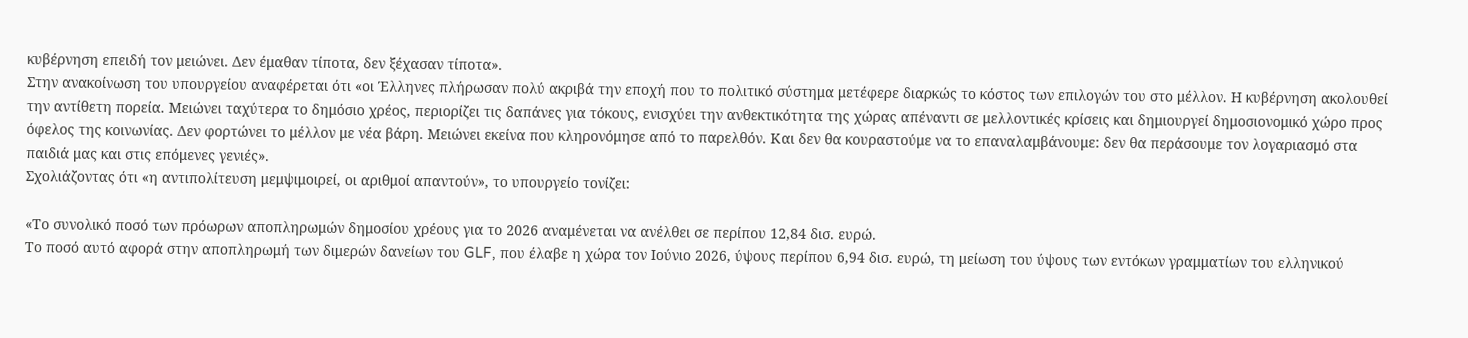κυβέρνηση επειδή τον μειώνει. Δεν έμαθαν τίποτα, δεν ξέχασαν τίποτα».
Στην ανακοίνωση του υπουργείου αναφέρεται ότι «οι Έλληνες πλήρωσαν πολύ ακριβά την εποχή που το πολιτικό σύστημα μετέφερε διαρκώς το κόστος των επιλογών του στο μέλλον. Η κυβέρνηση ακολουθεί την αντίθετη πορεία. Μειώνει ταχύτερα το δημόσιο χρέος, περιορίζει τις δαπάνες για τόκους, ενισχύει την ανθεκτικότητα της χώρας απέναντι σε μελλοντικές κρίσεις και δημιουργεί δημοσιονομικό χώρο προς όφελος της κοινωνίας. Δεν φορτώνει το μέλλον με νέα βάρη. Μειώνει εκείνα που κληρονόμησε από το παρελθόν. Και δεν θα κουραστούμε να το επαναλαμβάνουμε: δεν θα περάσουμε τον λογαριασμό στα παιδιά μας και στις επόμενες γενιές».
Σχολιάζοντας ότι «η αντιπολίτευση μεμψιμοιρεί, οι αριθμοί απαντούν», το υπουργείο τονίζει:

«Το συνολικό ποσό των πρόωρων αποπληρωμών δημοσίου χρέους για το 2026 αναμένεται να ανέλθει σε περίπου 12,84 δισ. ευρώ.
Το ποσό αυτό αφορά στην αποπληρωμή των διμερών δανείων του GLF, που έλαβε η χώρα τον Ιούνιο 2026, ύψους περίπου 6,94 δισ. ευρώ, τη μείωση του ύψους των εντόκων γραμματίων του ελληνικού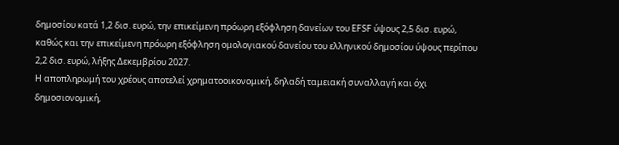δημοσίου κατά 1,2 δισ. ευρώ, την επικείμενη πρόωρη εξόφληση δανείων του EFSF ύψους 2,5 δισ. ευρώ, καθώς και την επικείμενη πρόωρη εξόφληση ομολογιακού δανείου του ελληνικού δημοσίου ύψους περίπου 2,2 δισ. ευρώ, λήξης Δεκεμβρίου 2027.
Η αποπληρωμή του χρέους αποτελεί χρηματοοικονομική, δηλαδή ταμειακή συναλλαγή και όχι δημοσιονομική,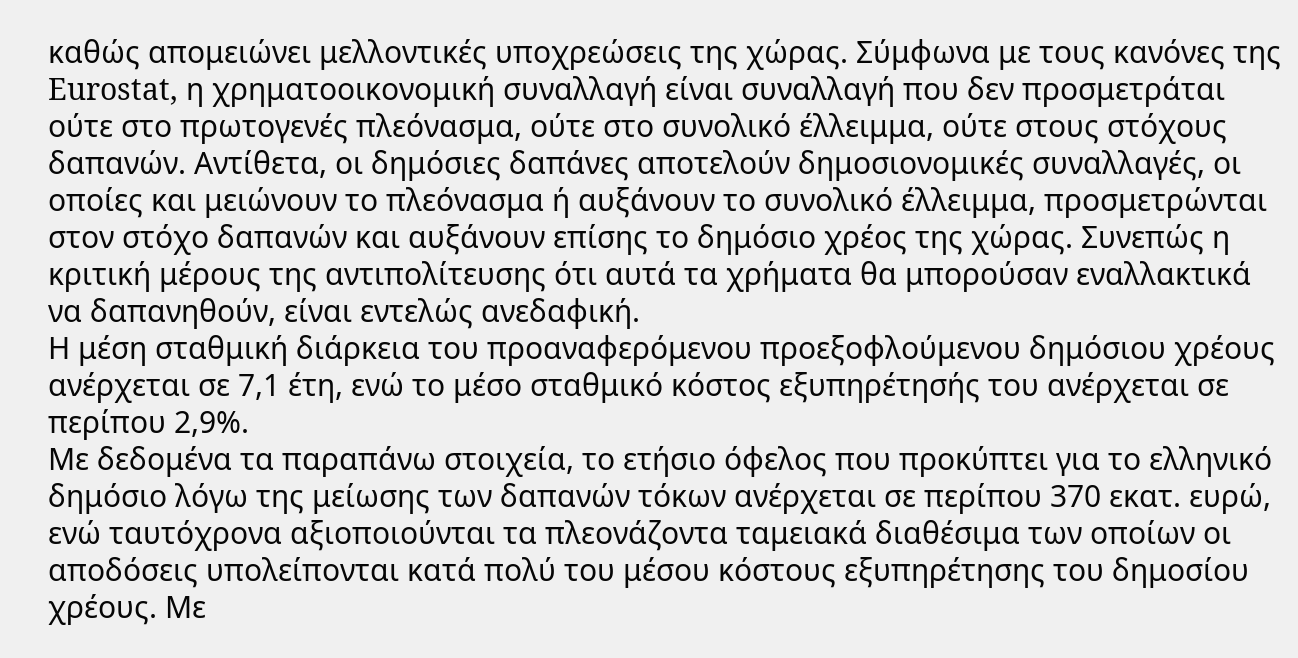καθώς απομειώνει μελλοντικές υποχρεώσεις της χώρας. Σύμφωνα με τους κανόνες της Eurostat, η χρηματοοικονομική συναλλαγή είναι συναλλαγή που δεν προσμετράται ούτε στο πρωτογενές πλεόνασμα, ούτε στο συνολικό έλλειμμα, ούτε στους στόχους δαπανών. Αντίθετα, οι δημόσιες δαπάνες αποτελούν δημοσιονομικές συναλλαγές, οι οποίες και μειώνουν το πλεόνασμα ή αυξάνουν το συνολικό έλλειμμα, προσμετρώνται στον στόχο δαπανών και αυξάνουν επίσης το δημόσιο χρέος της χώρας. Συνεπώς η κριτική μέρους της αντιπολίτευσης ότι αυτά τα χρήματα θα μπορούσαν εναλλακτικά να δαπανηθούν, είναι εντελώς ανεδαφική.
Η μέση σταθμική διάρκεια του προαναφερόμενου προεξοφλούμενου δημόσιου χρέους ανέρχεται σε 7,1 έτη, ενώ το μέσο σταθμικό κόστος εξυπηρέτησής του ανέρχεται σε περίπου 2,9%.
Με δεδομένα τα παραπάνω στοιχεία, το ετήσιο όφελος που προκύπτει για το ελληνικό δημόσιο λόγω της μείωσης των δαπανών τόκων ανέρχεται σε περίπου 370 εκατ. ευρώ, ενώ ταυτόχρονα αξιοποιούνται τα πλεονάζοντα ταμειακά διαθέσιμα των οποίων οι αποδόσεις υπολείπονται κατά πολύ του μέσου κόστους εξυπηρέτησης του δημοσίου χρέους. Με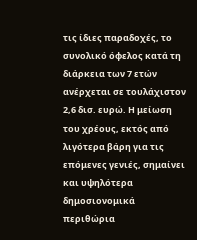τις ίδιες παραδοχές, το συνολικό όφελος κατά τη διάρκεια των 7 ετών ανέρχεται σε τουλάχιστον 2,6 δισ. ευρώ. Η μείωση του χρέους, εκτός από λιγότερα βάρη για τις επόμενες γενιές, σημαίνει και υψηλότερα δημοσιονομικά περιθώρια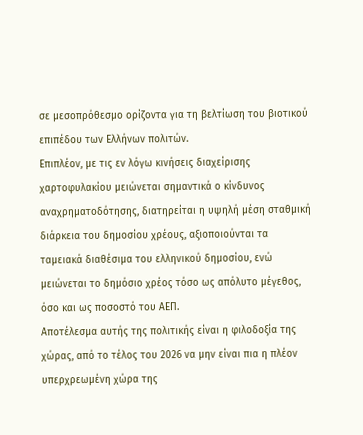σε μεσοπρόθεσμο ορίζοντα για τη βελτίωση του βιοτικού επιπέδου των Ελλήνων πολιτών.
Επιπλέον, με τις εν λόγω κινήσεις διαχείρισης χαρτοφυλακίου μειώνεται σημαντικά ο κίνδυνος αναχρηματοδότησης, διατηρείται η υψηλή μέση σταθμική διάρκεια του δημοσίου χρέους, αξιοποιούνται τα ταμειακά διαθέσιμα του ελληνικού δημοσίου, ενώ μειώνεται το δημόσιο χρέος τόσο ως απόλυτο μέγεθος, όσο και ως ποσοστό του ΑΕΠ.
Αποτέλεσμα αυτής της πολιτικής είναι η φιλοδοξία της χώρας, από το τέλος του 2026 να μην είναι πια η πλέον υπερχρεωμένη χώρα της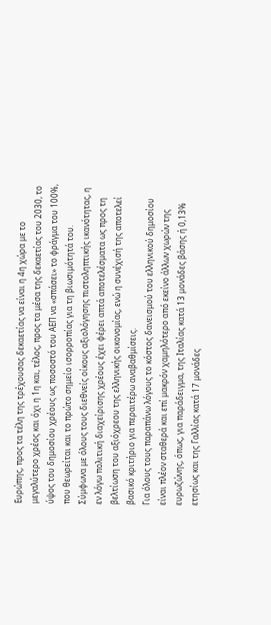Ευρώπης, προς τα τέλη της τρέχουσας δεκαετίας να είναι η 4η χώρα με το μεγαλύτερο χρέος και όχι η 1η και, τέλος, προς τα μέσα της δεκαετίας του 2030, το ύψος του δημοσίου χρέους ως ποσοστό του ΑΕΠ να «σπάσει» το φράγμα του 100%, που θεωρείται και το πρώτο σημείο ισορροπίας για τη βιωσιμότητά του.
Σύμφωνα με όλους τους διεθνείς οίκους αξιολόγησης πιστοληπτικής ικανότητας, η εν λόγω πολιτική διαχείρισης χρέους έχει φέρει απτά αποτελέσματα ως προς τη βελτίωση του αξιόχρεου της ελληνικής οικονομίας, ενώ η συνέχισή της αποτελεί βασικό κριτήριο για περαιτέρω αναβαθμίσεις.
Για όλους τους παραπάνω λόγους το κόστος δανεισμού του ελληνικού δημοσίου είναι πλέον σταθερά και επί μακρόν χαμηλότερο από εκείνο άλλων χωρών της ευρωζώνης, όπως, για παράδειγμα, της Ιταλίας κατά 13 μονάδες βάσης ή 0,13% ετησίως και της Γαλλίας κατά 17 μονάδες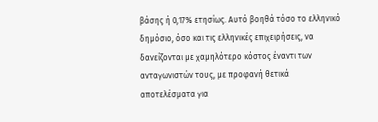βάσης ή 0,17% ετησίως. Αυτό βοηθά τόσο το ελληνικό δημόσιο, όσο και τις ελληνικές επιχειρήσεις, να δανείζονται με χαμηλότερο κόστος έναντι των ανταγωνιστών τους, με προφανή θετικά αποτελέσματα για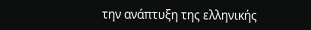την ανάπτυξη της ελληνικής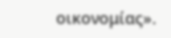οικονομίας».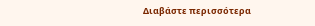Διαβάστε περισσότερα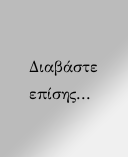Διαβάστε επίσης...